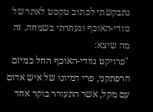נתבקשתי לכתוב טקסט לאתר של נוודי-האוכף ונעתרתי בשמחה. זה מה שיצא:
"פרויקט נוודי-האוכף החל כמיזם הרפתקני, פרי דמיונו של איש אדום עם מקל, אשר התעורר בוקר אחד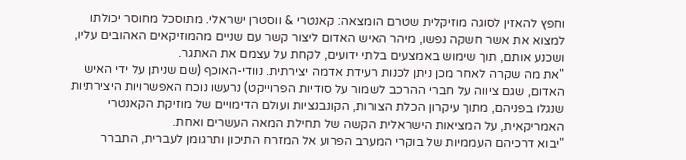וחפץ להאזין לסוגה מוזיקלית שטרם הומצאה: קאנטרי & ווסטרן ישראלי. מתוסכל מחוסר יכולתו למצוא את אשר חשקה נפשו, מיהר האיש האדום ליצור קשר עם שניים מהמוזיקאים האהובים עליו, ושכנע אותם, תוך שימוש באמצעים בלתי ידועים, לקחת על עצמם את האתגר.
"את מה שקרה לאחר מכן ניתן לכנות רעידת אדמה יצירתית. נוודי-האוכף (שם שניתן על ידי האיש האדום, שגם ציווה על חברי ההרכב לשמור על סודיות הפרוייקט) נרעשו נוכח האפשרויות היצירתיות שנגלו בפניהם, מתוך עיקרון הכלת הצורות, הקונבנציות ועולם הדימויים של מוזיקת הקאנטרי האמריקאית, על המציאות הישראלית הקשה של תחילת המאה העשרים ואחת.
"יבוא דרכיהם העממיות של בוקרי המערב הפרוע אל המזרח התיכון ותרגומן לעברית, התברר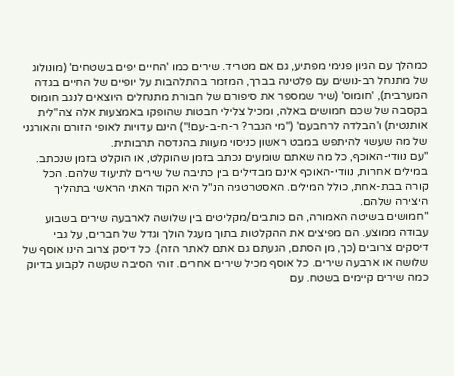כמהלך עם הגיון פנימי מפתיע, גם אם מטריד. שירים כמו 'החיים יפים בשטחים' (מונולוג של מתנחל רב-נושים עם פלטינה בברך, המזמר בהתלהבות על יופיים של החיים בגדה המערבית), 'חומוס' (שיר שמספר את סיפורם של חבורת מתנחלים היוצאים לנגב חומוס בקסבה של שכם חמושים באלה, ומכיל צלילי חבטות שהופקו באמצעות אלה צה"לית אותנטית) ו'הבלדה לרחבעם' ("מי הגבר? ר-ח-ב-עם!") הינם עדויות לאופי הזורם והאורגני של מה שעשוי להיתפש במבט ראשון כניסוי מעוות בהנדסה תרבותית.
"עם נוודי-האוכף, כל מה שאתם שומעים נכתב בזמן שהוקלט, או הוקלט בזמן שנכתב. במילים אחרות, נוודי-האוכף אינם מבדילים בין כתיבה של שירים לתיעוד שלהם. הכל קורה בבת-אחת, כולל המילים. האסטרטגיה הנ"ל היא הקוד האתי הראשי בתהליך היצירה שלהם.
"חמושים בשיטה האמורה, הם כותבים/מקליטים בין שלושה לארבעה שירים בשבוע עבודה ממוצע. הם מפיצים את ההקלטות בתוך מעגל הולך וגדל של חברים, על גבי דיסקים צרובים (כך, מן הסתם, הגעתם גם אתם לאתר הזה). כל דיסק צרוב הינו אוסף של שלושה או ארבעה שירים. כל אוסף מכיל שירים אחרים. זוהי הסיבה שקשה לקבוע בדיוק כמה שירים קיימים בשטח. עם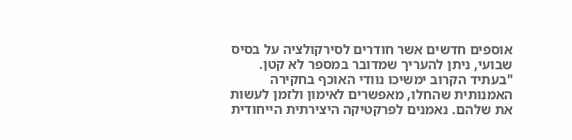אוספים חדשים אשר חודרים לסירקולציה על בסיס שבועי, ניתן להעריך שמדובר במספר לא קטן.
"בעתיד הקרוב ימשיכו נוודי האוכף בחקירה האמנותית שהחלו, מאפשרים לאימון ולזמן לעשות את שלהם. נאמנים לפרקטיקה היצירתית הייחודית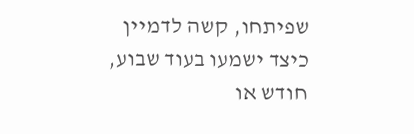שפיתחו, קשה לדמיין כיצד ישמעו בעוד שבוע, חודש או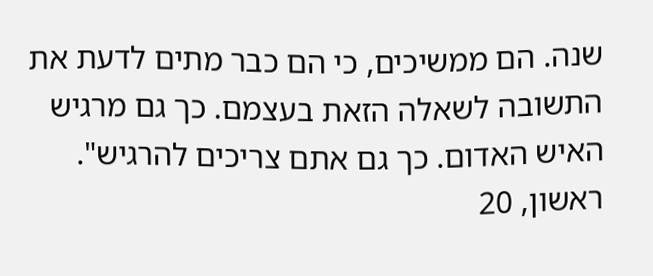שנה. הם ממשיכים, כי הם כבר מתים לדעת את התשובה לשאלה הזאת בעצמם. כך גם מרגיש האיש האדום. כך גם אתם צריכים להרגיש".
ראשון, 20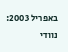באפריל 2003: נוודי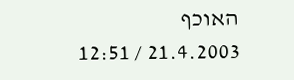האוכף
21.4.2003 / 12:51